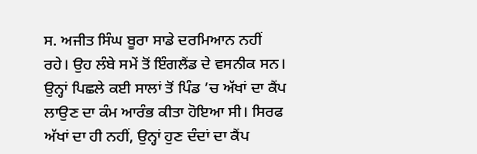ਸ. ਅਜੀਤ ਸਿੰਘ ਬੂਰਾ ਸਾਡੇ ਦਰਮਿਆਨ ਨਹੀਂ ਰਹੇ। ਉਹ ਲੰਬੇ ਸਮੇਂ ਤੋਂ ਇੰਗਲੈਂਡ ਦੇ ਵਸਨੀਕ ਸਨ। ਉਨ੍ਹਾਂ ਪਿਛਲੇ ਕਈ ਸਾਲਾਂ ਤੋਂ ਪਿੰਡ ’ਚ ਅੱਖਾਂ ਦਾ ਕੈਂਪ ਲਾਉਣ ਦਾ ਕੰਮ ਆਰੰਭ ਕੀਤਾ ਹੋਇਆ ਸੀ। ਸਿਰਫ ਅੱਖਾਂ ਦਾ ਹੀ ਨਹੀਂ, ਉਨ੍ਹਾਂ ਹੁਣ ਦੰਦਾਂ ਦਾ ਕੈਂਪ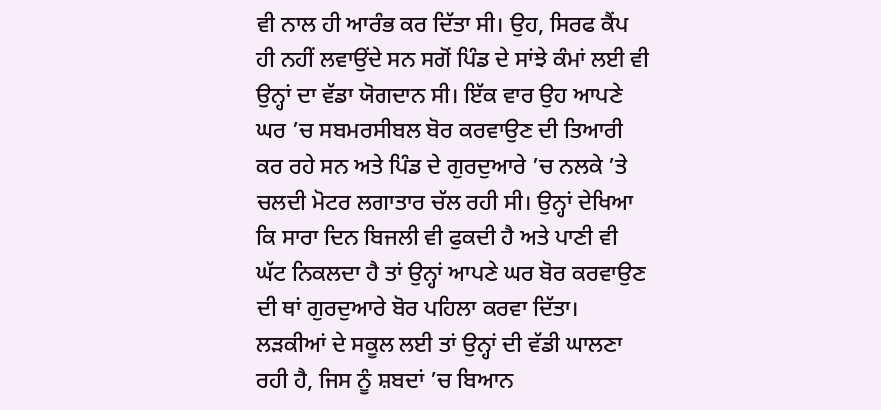ਵੀ ਨਾਲ ਹੀ ਆਰੰਭ ਕਰ ਦਿੱਤਾ ਸੀ। ਉਹ, ਸਿਰਫ ਕੈਂਪ ਹੀ ਨਹੀਂ ਲਵਾਉਂਦੇ ਸਨ ਸਗੋਂ ਪਿੰਡ ਦੇ ਸਾਂਝੇ ਕੰਮਾਂ ਲਈ ਵੀ ਉਨ੍ਹਾਂ ਦਾ ਵੱਡਾ ਯੋਗਦਾਨ ਸੀ। ਇੱਕ ਵਾਰ ਉਹ ਆਪਣੇ ਘਰ ’ਚ ਸਬਮਰਸੀਬਲ ਬੋਰ ਕਰਵਾਉਣ ਦੀ ਤਿਆਰੀ ਕਰ ਰਹੇ ਸਨ ਅਤੇ ਪਿੰਡ ਦੇ ਗੁਰਦੁਆਰੇ ’ਚ ਨਲਕੇ ’ਤੇ ਚਲਦੀ ਮੋਟਰ ਲਗਾਤਾਰ ਚੱਲ ਰਹੀ ਸੀ। ਉਨ੍ਹਾਂ ਦੇਖਿਆ ਕਿ ਸਾਰਾ ਦਿਨ ਬਿਜਲੀ ਵੀ ਫੁਕਦੀ ਹੈ ਅਤੇ ਪਾਣੀ ਵੀ ਘੱਟ ਨਿਕਲਦਾ ਹੈ ਤਾਂ ਉਨ੍ਹਾਂ ਆਪਣੇ ਘਰ ਬੋਰ ਕਰਵਾਉਣ ਦੀ ਥਾਂ ਗੁਰਦੁਆਰੇ ਬੋਰ ਪਹਿਲਾ ਕਰਵਾ ਦਿੱਤਾ। ਲੜਕੀਆਂ ਦੇ ਸਕੂਲ ਲਈ ਤਾਂ ਉਨ੍ਹਾਂ ਦੀ ਵੱਡੀ ਘਾਲਣਾ ਰਹੀ ਹੈ, ਜਿਸ ਨੂੰ ਸ਼ਬਦਾਂ ’ਚ ਬਿਆਨ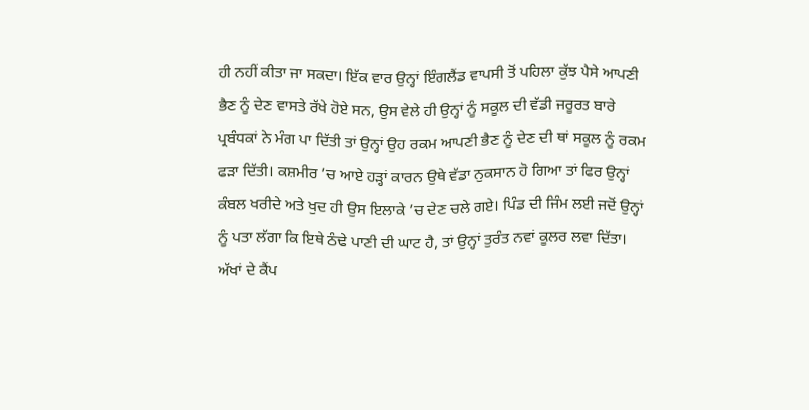ਹੀ ਨਹੀਂ ਕੀਤਾ ਜਾ ਸਕਦਾ। ਇੱਕ ਵਾਰ ਉਨ੍ਹਾਂ ਇੰਗਲੈਂਡ ਵਾਪਸੀ ਤੋਂ ਪਹਿਲਾ ਕੁੱਝ ਪੈਸੇ ਆਪਣੀ ਭੈਣ ਨੂੰ ਦੇਣ ਵਾਸਤੇ ਰੱਖੇ ਹੋਏ ਸਨ, ਉਸ ਵੇਲੇ ਹੀ ਉਨ੍ਹਾਂ ਨੂੰ ਸਕੂਲ ਦੀ ਵੱਡੀ ਜਰੂਰਤ ਬਾਰੇ ਪ੍ਰਬੰਧਕਾਂ ਨੇ ਮੰਗ ਪਾ ਦਿੱਤੀ ਤਾਂ ਉਨ੍ਹਾਂ ਉਹ ਰਕਮ ਆਪਣੀ ਭੈਣ ਨੂੰ ਦੇਣ ਦੀ ਥਾਂ ਸਕੂਲ ਨੂੰ ਰਕਮ ਫੜਾ ਦਿੱਤੀ। ਕਸ਼ਮੀਰ ’ਚ ਆਏ ਹੜ੍ਹਾਂ ਕਾਰਨ ਉਥੇ ਵੱਡਾ ਨੁਕਸਾਨ ਹੋ ਗਿਆ ਤਾਂ ਫਿਰ ਉਨ੍ਹਾਂ ਕੰਬਲ ਖਰੀਦੇ ਅਤੇ ਖੁਦ ਹੀ ਉਸ ਇਲਾਕੇ ’ਚ ਦੇਣ ਚਲੇ ਗਏ। ਪਿੰਡ ਦੀ ਜਿੰਮ ਲਈ ਜਦੋਂ ਉਨ੍ਹਾਂ ਨੂੰ ਪਤਾ ਲੱਗਾ ਕਿ ਇਥੇ ਠੰਢੇ ਪਾਣੀ ਦੀ ਘਾਟ ਹੈ, ਤਾਂ ਉਨ੍ਹਾਂ ਤੁਰੰਤ ਨਵਾਂ ਕੂਲਰ ਲਵਾ ਦਿੱਤਾ।
ਅੱਖਾਂ ਦੇ ਕੈਂਪ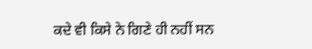ਕਦੇ ਵੀ ਕਿਸੇ ਨੇ ਗਿਣੇ ਹੀ ਨਹੀਂ ਸਨ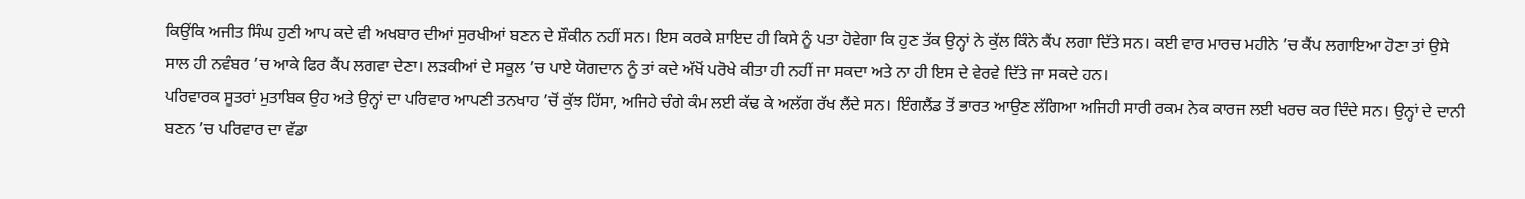ਕਿਉਂਕਿ ਅਜੀਤ ਸਿੰਘ ਹੁਣੀ ਆਪ ਕਦੇ ਵੀ ਅਖਬਾਰ ਦੀਆਂ ਸੁਰਖੀਆਂ ਬਣਨ ਦੇ ਸ਼ੌਕੀਨ ਨਹੀਂ ਸਨ। ਇਸ ਕਰਕੇ ਸ਼ਾਇਦ ਹੀ ਕਿਸੇ ਨੂੰ ਪਤਾ ਹੋਵੇਗਾ ਕਿ ਹੁਣ ਤੱਕ ਉਨ੍ਹਾਂ ਨੇ ਕੁੱਲ ਕਿੰਨੇ ਕੈਂਪ ਲਗਾ ਦਿੱਤੇ ਸਨ। ਕਈ ਵਾਰ ਮਾਰਚ ਮਹੀਨੇ ’ਚ ਕੈਂਪ ਲਗਾਇਆ ਹੋਣਾ ਤਾਂ ਉਸੇ ਸਾਲ ਹੀ ਨਵੰਬਰ ’ਚ ਆਕੇ ਫਿਰ ਕੈਂਪ ਲਗਵਾ ਦੇਣਾ। ਲੜਕੀਆਂ ਦੇ ਸਕੂਲ ’ਚ ਪਾਏ ਯੋਗਦਾਨ ਨੂੰ ਤਾਂ ਕਦੇ ਅੱਖੋਂ ਪਰੋਖੇ ਕੀਤਾ ਹੀ ਨਹੀਂ ਜਾ ਸਕਦਾ ਅਤੇ ਨਾ ਹੀ ਇਸ ਦੇ ਵੇਰਵੇ ਦਿੱਤੇ ਜਾ ਸਕਦੇ ਹਨ।
ਪਰਿਵਾਰਕ ਸੂਤਰਾਂ ਮੁਤਾਬਿਕ ਉਹ ਅਤੇ ਉਨ੍ਹਾਂ ਦਾ ਪਰਿਵਾਰ ਆਪਣੀ ਤਨਖਾਹ ’ਚੋਂ ਕੁੱਝ ਹਿੱਸਾ, ਅਜਿਹੇ ਚੰਗੇ ਕੰਮ ਲਈ ਕੱਢ ਕੇ ਅਲੱਗ ਰੱਖ ਲੈਂਦੇ ਸਨ। ਇੰਗਲੈਂਡ ਤੋਂ ਭਾਰਤ ਆਉਣ ਲੱਗਿਆ ਅਜਿਹੀ ਸਾਰੀ ਰਕਮ ਨੇਕ ਕਾਰਜ ਲਈ ਖਰਚ ਕਰ ਦਿੰਦੇ ਸਨ। ਉਨ੍ਹਾਂ ਦੇ ਦਾਨੀ ਬਣਨ ’ਚ ਪਰਿਵਾਰ ਦਾ ਵੱਡਾ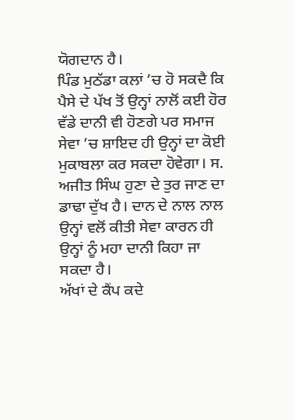ਯੋਗਦਾਨ ਹੈ।
ਪਿੰਡ ਮੁਠੱਡਾ ਕਲਾਂ ’ਚ ਹੋ ਸਕਦੈ ਕਿ ਪੈਸੇ ਦੇ ਪੱਖ ਤੋਂ ਉਨ੍ਹਾਂ ਨਾਲੋਂ ਕਈ ਹੋਰ ਵੱਡੇ ਦਾਨੀ ਵੀ ਹੋਣਗੇ ਪਰ ਸਮਾਜ ਸੇਵਾ ’ਚ ਸ਼ਾਇਦ ਹੀ ਉਨ੍ਹਾਂ ਦਾ ਕੋਈ ਮੁਕਾਬਲਾ ਕਰ ਸਕਦਾ ਹੋਵੇਗਾ। ਸ. ਅਜੀਤ ਸਿੰਘ ਹੁਣਾ ਦੇ ਤੁਰ ਜਾਣ ਦਾ ਡਾਢਾ ਦੁੱਖ ਹੈ। ਦਾਨ ਦੇ ਨਾਲ ਨਾਲ ਉਨ੍ਹਾਂ ਵਲੋਂ ਕੀਤੀ ਸੇਵਾ ਕਾਰਨ ਹੀ ਉਨ੍ਹਾਂ ਨੂੰ ਮਹਾ ਦਾਨੀ ਕਿਹਾ ਜਾ ਸਕਦਾ ਹੈ।
ਅੱਖਾਂ ਦੇ ਕੈਂਪ ਕਦੇ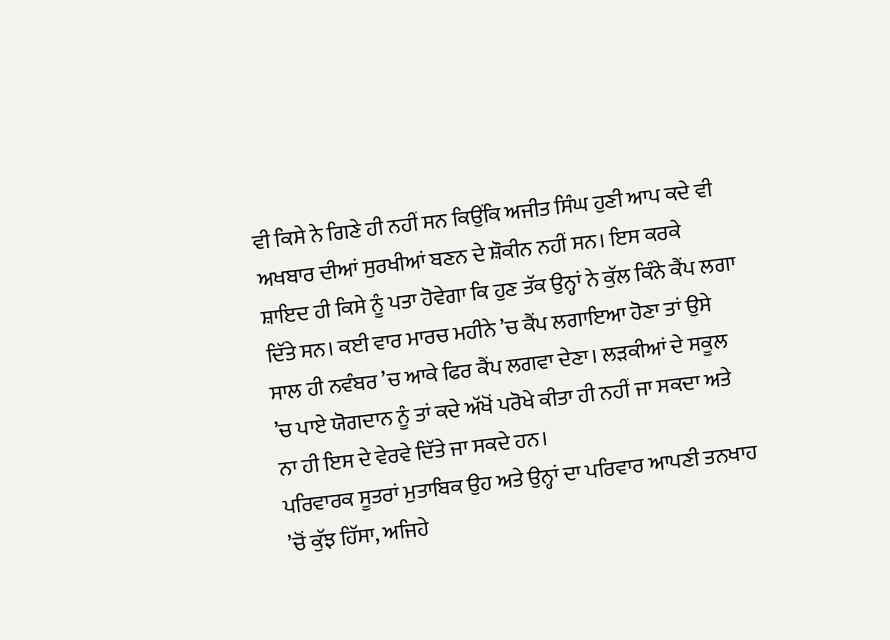ਵੀ ਕਿਸੇ ਨੇ ਗਿਣੇ ਹੀ ਨਹੀਂ ਸਨ ਕਿਉਂਕਿ ਅਜੀਤ ਸਿੰਘ ਹੁਣੀ ਆਪ ਕਦੇ ਵੀ ਅਖਬਾਰ ਦੀਆਂ ਸੁਰਖੀਆਂ ਬਣਨ ਦੇ ਸ਼ੌਕੀਨ ਨਹੀਂ ਸਨ। ਇਸ ਕਰਕੇ ਸ਼ਾਇਦ ਹੀ ਕਿਸੇ ਨੂੰ ਪਤਾ ਹੋਵੇਗਾ ਕਿ ਹੁਣ ਤੱਕ ਉਨ੍ਹਾਂ ਨੇ ਕੁੱਲ ਕਿੰਨੇ ਕੈਂਪ ਲਗਾ ਦਿੱਤੇ ਸਨ। ਕਈ ਵਾਰ ਮਾਰਚ ਮਹੀਨੇ ’ਚ ਕੈਂਪ ਲਗਾਇਆ ਹੋਣਾ ਤਾਂ ਉਸੇ ਸਾਲ ਹੀ ਨਵੰਬਰ ’ਚ ਆਕੇ ਫਿਰ ਕੈਂਪ ਲਗਵਾ ਦੇਣਾ। ਲੜਕੀਆਂ ਦੇ ਸਕੂਲ ’ਚ ਪਾਏ ਯੋਗਦਾਨ ਨੂੰ ਤਾਂ ਕਦੇ ਅੱਖੋਂ ਪਰੋਖੇ ਕੀਤਾ ਹੀ ਨਹੀਂ ਜਾ ਸਕਦਾ ਅਤੇ ਨਾ ਹੀ ਇਸ ਦੇ ਵੇਰਵੇ ਦਿੱਤੇ ਜਾ ਸਕਦੇ ਹਨ।
ਪਰਿਵਾਰਕ ਸੂਤਰਾਂ ਮੁਤਾਬਿਕ ਉਹ ਅਤੇ ਉਨ੍ਹਾਂ ਦਾ ਪਰਿਵਾਰ ਆਪਣੀ ਤਨਖਾਹ ’ਚੋਂ ਕੁੱਝ ਹਿੱਸਾ, ਅਜਿਹੇ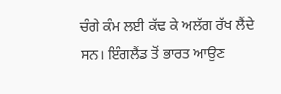ਚੰਗੇ ਕੰਮ ਲਈ ਕੱਢ ਕੇ ਅਲੱਗ ਰੱਖ ਲੈਂਦੇ ਸਨ। ਇੰਗਲੈਂਡ ਤੋਂ ਭਾਰਤ ਆਉਣ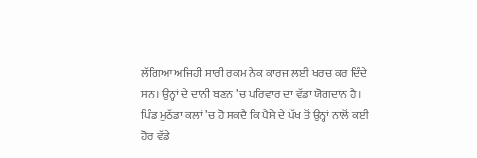ਲੱਗਿਆ ਅਜਿਹੀ ਸਾਰੀ ਰਕਮ ਨੇਕ ਕਾਰਜ ਲਈ ਖਰਚ ਕਰ ਦਿੰਦੇ ਸਨ। ਉਨ੍ਹਾਂ ਦੇ ਦਾਨੀ ਬਣਨ ’ਚ ਪਰਿਵਾਰ ਦਾ ਵੱਡਾ ਯੋਗਦਾਨ ਹੈ।
ਪਿੰਡ ਮੁਠੱਡਾ ਕਲਾਂ ’ਚ ਹੋ ਸਕਦੈ ਕਿ ਪੈਸੇ ਦੇ ਪੱਖ ਤੋਂ ਉਨ੍ਹਾਂ ਨਾਲੋਂ ਕਈ ਹੋਰ ਵੱਡੇ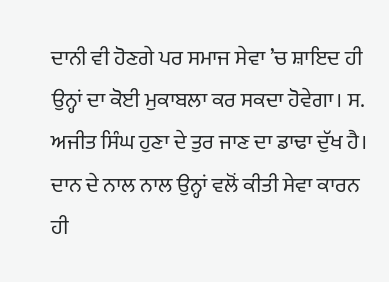ਦਾਨੀ ਵੀ ਹੋਣਗੇ ਪਰ ਸਮਾਜ ਸੇਵਾ ’ਚ ਸ਼ਾਇਦ ਹੀ ਉਨ੍ਹਾਂ ਦਾ ਕੋਈ ਮੁਕਾਬਲਾ ਕਰ ਸਕਦਾ ਹੋਵੇਗਾ। ਸ. ਅਜੀਤ ਸਿੰਘ ਹੁਣਾ ਦੇ ਤੁਰ ਜਾਣ ਦਾ ਡਾਢਾ ਦੁੱਖ ਹੈ। ਦਾਨ ਦੇ ਨਾਲ ਨਾਲ ਉਨ੍ਹਾਂ ਵਲੋਂ ਕੀਤੀ ਸੇਵਾ ਕਾਰਨ ਹੀ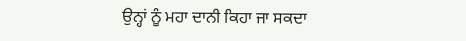ਉਨ੍ਹਾਂ ਨੂੰ ਮਹਾ ਦਾਨੀ ਕਿਹਾ ਜਾ ਸਕਦਾ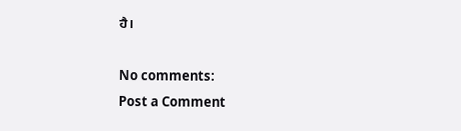ਹੈ।

No comments:
Post a Comment